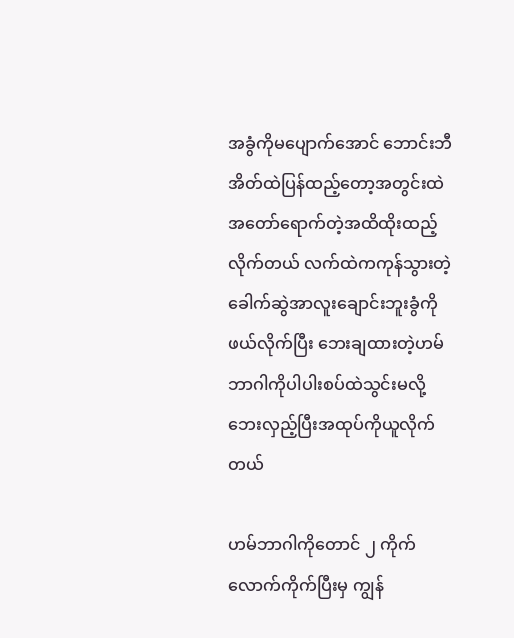အခွံကိုမပျောက်အောင် ဘောင်းဘီအိတ်ထဲပြန်ထည့်တော့အတွင်းထဲအတော်ရောက်တဲ့အထိထိုးထည့်လိုက်တယ် လက်ထဲကကုန်သွားတဲ့ခေါက်ဆွဲအာလူးချောင်းဘူးခွံကိုဖယ်လိုက်ပြီး ဘေးချထားတဲ့ဟမ်ဘာဂါကိုပါပါးစပ်ထဲသွင်းမလို့ဘေးလှည့်ပြီးအထုပ်ကိုယူလိုက်တယ်

ဟမ်ဘာဂါကိုတောင် ၂ ကိုက်လောက်ကိုက်ပြီးမှ ကျွန်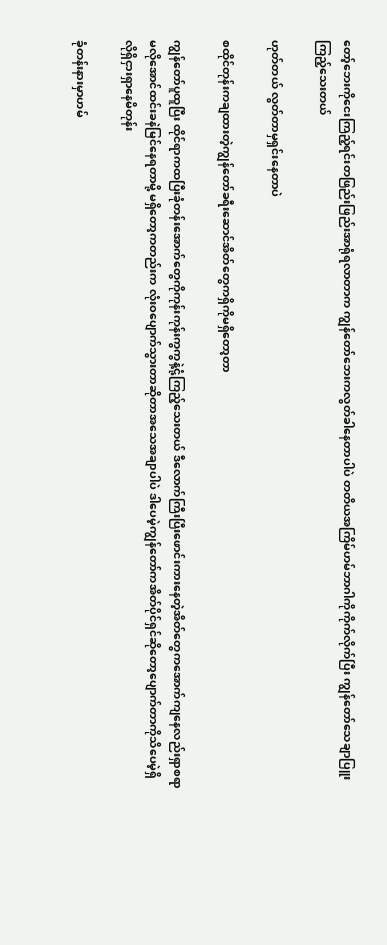တော့်ဘေးကိုငေးကြည့်ရင်းတဖြည်းဖြည်းအာရုံရလာတာက ကျွန်တော်ဘေးကလွတ်ခါနေတာပါပဲ တတိယအကြိမ်ဟမ်ဘာဂါကိုကိုက်လိုက်ပြီး ကျွန်တော်သေချာပြူးကြည့်သေးတယ်

ဟုတ်တယ် လွတ်တာမှရှင်းနေတာပဲ

စထိုင်တုန်းကချထားတဲ့ကျွန်တော်ခရီးဆောင်အိတ်တွေကရှိကိုမရှိတော့တာ

ကျွန်တော်ပူထူပြီး ထိုင်ရာကထပြီးခုံတန်းအောက်တွေကိုကုန်းကုန်းကွကွနဲ့ငုံ့ကြည့်သေးတယ် ဒီလောက်ကြီးပြီးဖောင်းကားနေတဲ့အိတ်တွေကအောက်ကျနေလည်းရှာစရာမလိုအောင်ထင်းခနဲမြင်နေရတာမို့ မရှိတော့ကတည်းက လုံးဝပျောက်သွားတာဆိုတာအသေအချာပါပဲ ဒါပေမဲ့ကျွန်တော်ကအိတ်ပိုင်ရှင်ဆိုတော့ပျောက်တာကိုသိပေမဲ့ရှိလိုရှိငှားရှာနေမိတုန်း

ခုံတန်းနားမှာဟမ်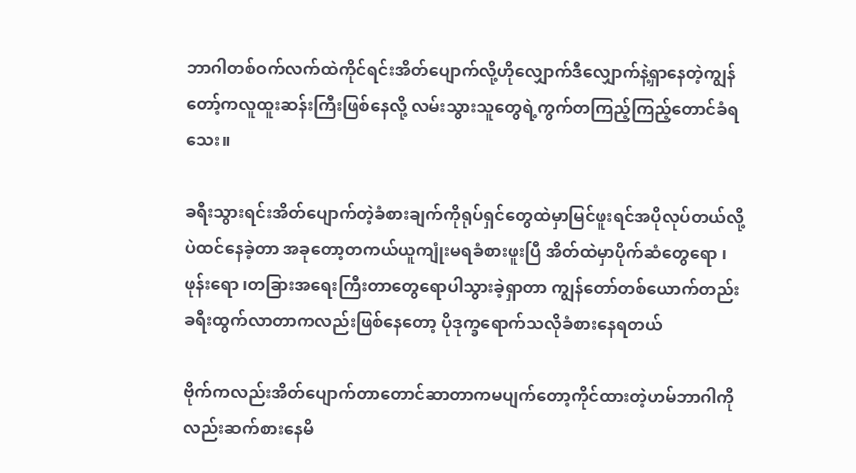ဘာဂါတစ်ဝက်လက်ထဲကိုင်ရင်းအိတ်ပျောက်လို့ဟိုလျှောက်ဒီလျှောက်နဲ့ရှာနေတဲ့ကျွန်တော့်ကလူထူးဆန်းကြီးဖြစ်နေလို့ လမ်းသွားသူတွေရဲ့ကွက်တကြည့်ကြည့်တောင်ခံရသေး။

ခရီးသွားရင်းအိတ်ပျောက်တဲ့ခံစားချက်ကိုရုပ်ရှင်တွေထဲမှာမြင်ဖူးရင်အပိုလုပ်တယ်လို့ပဲထင်နေခဲ့တာ အခုတော့တကယ်ယူကျုံးမရခံစားဖူးပြီ အိတ်ထဲမှာပိုက်ဆံတွေရော ၊ ဖုန်းရော ၊တခြားအရေးကြီးတာတွေရောပါသွားခဲ့ရှာတာ ကျွန်တော်တစ်ယောက်တည်းခရီးထွက်လာတာကလည်းဖြစ်နေတော့ ပိုဒုက္ခရောက်သလိုခံစားနေရတယ်

ဗိုက်ကလည်းအိတ်ပျောက်တာတောင်ဆာတာကမပျက်တော့ကိုင်ထားတဲ့ဟမ်ဘာဂါကိုလည်းဆက်စားနေမိ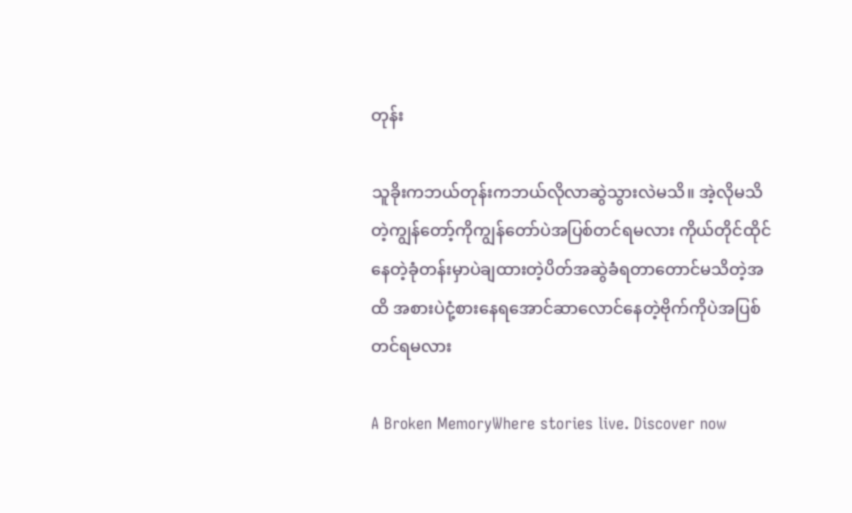တုန်း

သူခိုးကဘယ်တုန်းကဘယ်လိုလာဆွဲသွားလဲမသိ။ အဲ့လိုမသိတဲ့ကျွန်တော့်ကိုကျွန်တော်ပဲအပြစ်တင်ရမလား ကိုယ်တိုင်ထိုင်နေတဲ့ခုံတန်းမှာပဲချထားတဲ့ပိတ်အဆွဲခံရတာတောင်မသိတဲ့အထိ အစားပဲငုံ့စားနေရအောင်ဆာလောင်နေတဲ့ဗိုက်ကိုပဲအပြစ်တင်ရမလား

A Broken MemoryWhere stories live. Discover now